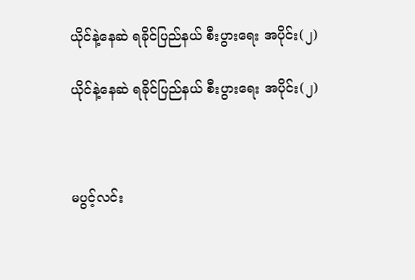ယိုင်နဲ့နေဆဲ ရခိုင်ပြည်နယ် စီးပွားရေး အပိုင်း(၂)

ယိုင်နဲ့နေဆဲ ရခိုင်ပြည်နယ် စီးပွားရေး အပိုင်း(၂)



မပွင့်လင်း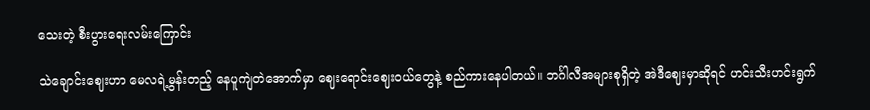သေးတဲ့ စီးပွားရေးလမ်းကြောင်း

သဲချောင်းဈေးဟာ မေလရဲ့မွန်းတည့် နေပူကျဲတဲအောက်မှာ ဈေးရောင်းဈေးဝယ်တွေနဲ့ စည်ကားနေပါတယ်။ ဘင်္ဂါလီအများစုရှိတဲ့ အဲဒီဈေးမှာဆိုရင် ဟင်းသီးဟင်းရွက်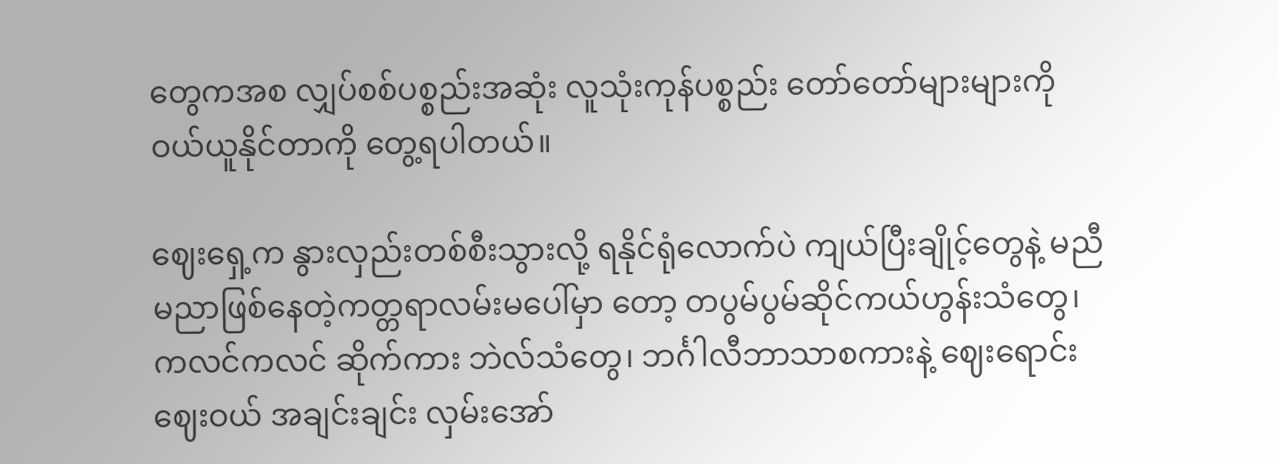တွေကအစ လျှပ်စစ်ပစ္စည်းအဆုံး လူသုံးကုန်ပစ္စည်း တော်တော်များများကို ဝယ်ယူနိုင်တာကို တွေ့ရပါတယ်။

ဈေးရှေ့က နွားလှည်းတစ်စီးသွားလို့ ရနိုင်ရုံလောက်ပဲ ကျယ်ပြီးချိုင့်တွေနဲ့ မညီမညာဖြစ်နေတဲ့ကတ္တရာလမ်းမပေါ်မှာ တော့ တပွမ်ပွမ်ဆိုင်ကယ်ဟွန်းသံတွေ၊ ကလင်ကလင် ဆိုက်ကား ဘဲလ်သံတွေ၊ ဘင်္ဂါလီဘာသာစကားနဲ့ ဈေးရောင်းဈေးဝယ် အချင်းချင်း လှမ်းအော်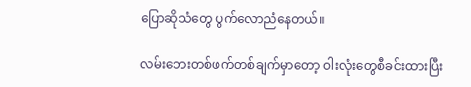ပြောဆိုသံတွေ ပွက်လောညံနေတယ်။

လမ်းဘေးတစ်ဖက်တစ်ချက်မှာတော့ ဝါးလုံးတွေစီခင်းထားပြီး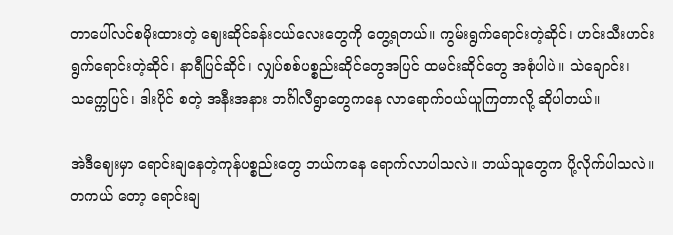တာပေါ်လင်စမိုးထားတဲ့ ဈေးဆိုင်ခန်းငယ်လေးတွေကို တွေ့ရတယ်။ ကွမ်းရွက်ရောင်းတဲ့ဆိုင်၊ ဟင်းသီးဟင်းရွက်ရောင်းတဲ့ဆိုင်၊ နာရီပြင်ဆိုင်၊ လျှပ်စစ်ပစ္စည်းဆိုင်တွေအပြင် ထမင်းဆိုင်တွေ အစုံပါပဲ။ သဲချောင်း၊ သက္ကေပြင်၊ ဒါးပိုင် စတဲ့ အနီးအနား ဘင်္ဂါလီရွာတွေကနေ လာရောက်ဝယ်ယူကြတာလို့ ဆိုပါတယ်။

အဲဒီဈေးမှာ ရောင်းချနေတဲ့ကုန်ပစ္စည်းတွေ ဘယ်ကနေ ရောက်လာပါသလဲ။ ဘယ်သူတွေက ပို့လိုက်ပါသလဲ။ တကယ် တော့ ရောင်းချ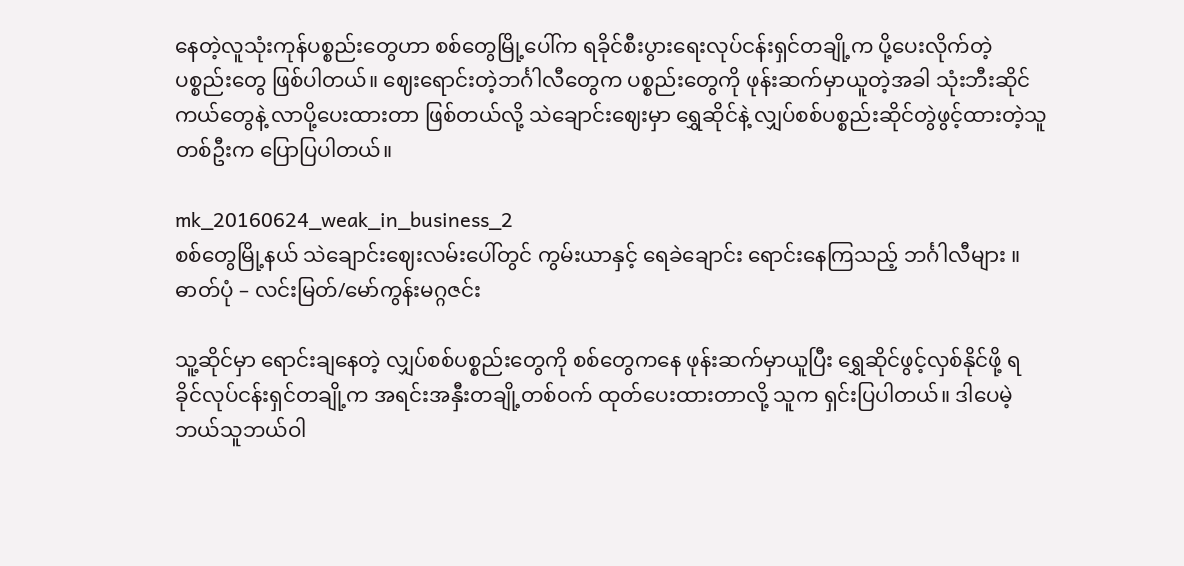နေတဲ့လူသုံးကုန်ပစ္စည်းတွေဟာ စစ်တွေမြို့ပေါ်က ရခိုင်စီးပွားရေးလုပ်ငန်းရှင်တချို့က ပို့ပေးလိုက်တဲ့ ပစ္စည်းတွေ ဖြစ်ပါတယ်။ ဈေးရောင်းတဲ့ဘင်္ဂါလီတွေက ပစ္စည်းတွေကို ဖုန်းဆက်မှာယူတဲ့အခါ သုံးဘီးဆိုင်ကယ်တွေနဲ့ လာပို့ပေးထားတာ ဖြစ်တယ်လို့ သဲချောင်းဈေးမှာ ရွှေဆိုင်နဲ့ လျှပ်စစ်ပစ္စည်းဆိုင်တွဲဖွင့်ထားတဲ့သူတစ်ဦးက ပြောပြပါတယ်။

mk_20160624_weak_in_business_2
စစ်တွေမြို့နယ် သဲချောင်းဈေးလမ်းပေါ်တွင် ကွမ်းယာနှင့် ရေခဲချောင်း ရောင်းနေကြသည့် ဘင်္ဂါလီများ ။ ဓာတ်ပုံ – လင်းမြတ်/မော်ကွန်းမဂ္ဂဇင်း

သူ့ဆိုင်မှာ ရောင်းချနေတဲ့ လျှပ်စစ်ပစ္စည်းတွေကို စစ်တွေကနေ ဖုန်းဆက်မှာယူပြီး ရွှေဆိုင်ဖွင့်လှစ်နိုင်ဖို့ ရခိုင်လုပ်ငန်းရှင်တချို့က အရင်းအနှီးတချို့တစ်ဝက် ထုတ်ပေးထားတာလို့ သူက ရှင်းပြပါတယ်။ ဒါပေမဲ့ ဘယ်သူဘယ်ဝါ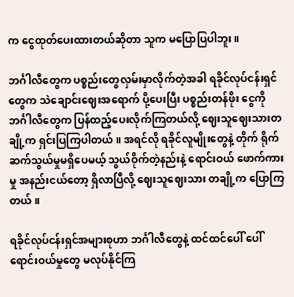က ငွေထုတ်ပေးထားတယ်ဆိုတာ သူက မပြောပြပါဘူး။

ဘင်္ဂါလီတွေက ပစ္စည်းတွေလှမ်းမှာလိုက်တဲ့အခါ ရခိုင်လုပ်ငန်းရှင်တွေက သဲချောင်းဈေးအရောက် ပို့ပေးပြီး ပစ္စည်းတန်ဖိုး ငွေကို ဘင်္ဂါလီတွေက ပြန်ထည့်ပေးလိုက်ကြတယ်လို့ ဈေးသူဈေးသားတချို့က ရှင်းပြကြပါတယ်။ အရင်လို ရခိုင်လူမျိုးတွေနဲ့ တိုက် ရိုက်ဆက်သွယ်မှုမရှိပေမယ့် သွယ်ဝိုက်တဲ့နည်းနဲ့ ရောင်းဝယ် ဖောက်ကားမှု အနည်းငယ်တော့ ရှိလာပြီလို့ ဈေးသူဈေးသား တချို့က ပြောကြတယ်။

ရခိုင်လုပ်ငန်းရှင်အများစုဟာ ဘင်္ဂါလီတွေနဲ့ ထင်ထင်ပေါ် ပေါ် ရောင်းဝယ်မှုတွေ မလုပ်နိုင်ကြ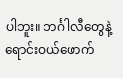ပါဘူး။ ဘင်္ဂါလီတွေနဲ့ ရောင်းဝယ်ဖောက်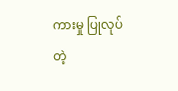ကားမှု ပြုလုပ်တဲ့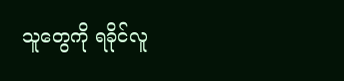သူတွေကို ရခိုင်လူ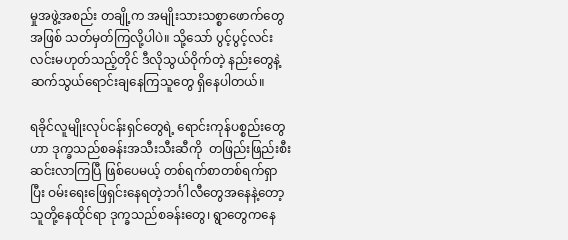မှုအဖွဲ့အစည်း တချို့က အမျိုးသားသစ္စာဖောက်တွေအဖြစ် သတ်မှတ်ကြလို့ပါပဲ။ သို့သော် ပွင့်ပွင့်လင်းလင်းမဟုတ်သည့်တိုင် ဒီလိုသွယ်ဝိုက်တဲ့ နည်းတွေနဲ့ ဆက်သွယ်ရောင်းချနေကြသူတွေ ရှိနေပါတယ်။

ရခိုင်လူမျိုးလုပ်ငန်းရှင်တွေရဲ့ ရောင်းကုန်ပစ္စည်းတွေဟာ ဒုက္ခသည်စခန်းအသီးသီးဆီကို  တဖြည်းဖြည်းစီးဆင်းလာကြပြီ ဖြစ်ပေမယ့် တစ်ရက်စာတစ်ရက်ရှာပြီး ဝမ်းရေးဖြေရှင်းနေရတဲ့ဘင်္ဂါလီတွေအနေနဲ့တော့ သူတို့နေထိုင်ရာ ဒုက္ခသည်စခန်းတွေ၊ ရွာတွေကနေ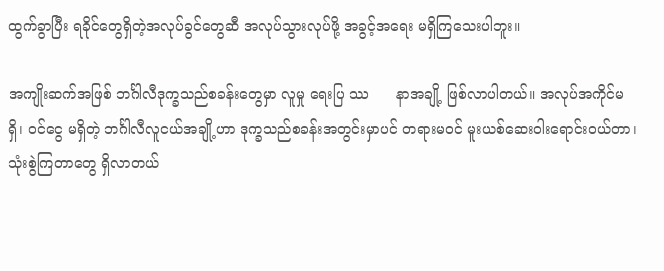ထွက်ခွာပြီး ရခိုင်တွေရှိတဲ့အလုပ်ခွင်တွေဆီ အလုပ်သွားလုပ်ဖို့ အခွင့်အရေး မရှိကြသေးပါဘူး။

အကျိုးဆက်အဖြစ် ဘင်္ဂါလီဒုက္ခသည်စခန်းတွေမှာ လူမှု ရေးပြ ဿ      နာအချို့ ဖြစ်လာပါတယ်။ အလုပ်အကိုင်မရှိ၊ ဝင်ငွေ မရှိတဲ့ ဘင်္ဂါလီလူငယ်အချို့ဟာ ဒုက္ခသည်စခန်းအတွင်းမှာပင် တရားမဝင် မူးယစ်ဆေးဝါးရောင်းဝယ်တာ၊ သုံးစွဲကြတာတွေ ရှိလာတယ်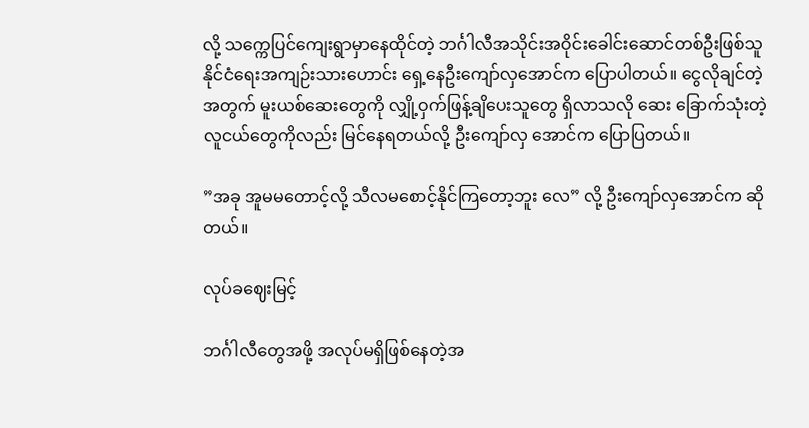လို့ သက္ကေပြင်ကျေးရွာမှာနေထိုင်တဲ့ ဘင်္ဂါလီအသိုင်းအဝိုင်းခေါင်းဆောင်တစ်ဦးဖြစ်သူ နိုင်ငံရေးအကျဉ်းသားဟောင်း ရှေ့နေဦးကျော်လှအောင်က ပြောပါတယ်။ ငွေလိုချင်တဲ့အတွက် မူးယစ်ဆေးတွေကို လျှို့ဝှက်ဖြန့်ချိပေးသူတွေ ရှိလာသလို ဆေး ခြောက်သုံးတဲ့လူငယ်တွေကိုလည်း မြင်နေရတယ်လို့ ဦးကျော်လှ အောင်က ပြောပြတယ်။

”အခု အူမမတောင့်လို့ သီလမစောင့်နိုင်ကြတော့ဘူး လေ” လို့ ဦးကျော်လှအောင်က ဆိုတယ်။

လုပ်ခဈေးမြင့်

ဘင်္ဂါလီတွေအဖို့ အလုပ်မရှိဖြစ်နေတဲ့အ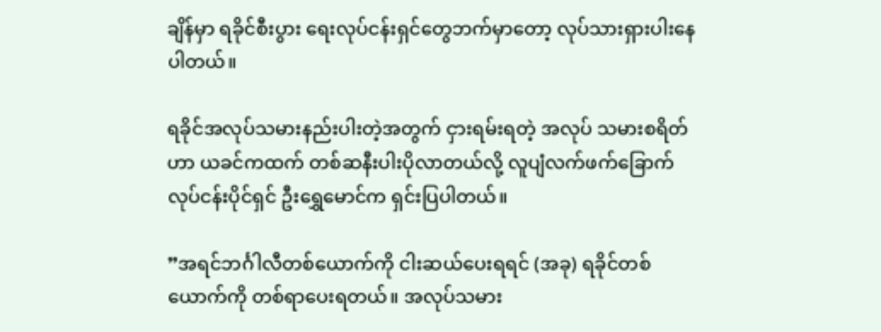ချိန်မှာ ရခိုင်စီးပွား ရေးလုပ်ငန်းရှင်တွေဘက်မှာတော့ လုပ်သားရှားပါးနေပါတယ်။

ရခိုင်အလုပ်သမားနည်းပါးတဲ့အတွက် ငှားရမ်းရတဲ့ အလုပ် သမားစရိတ်ဟာ ယခင်ကထက် တစ်ဆနီးပါးပိုလာတယ်လို့ လူပျံလက်ဖက်ခြောက် လုပ်ငန်းပိုင်ရှင် ဦးရွှေမောင်က ရှင်းပြပါတယ်။

”အရင်ဘင်္ဂါလီတစ်ယောက်ကို ငါးဆယ်ပေးရရင် (အခု) ရခိုင်တစ်ယောက်ကို တစ်ရာပေးရတယ်။ အလုပ်သမား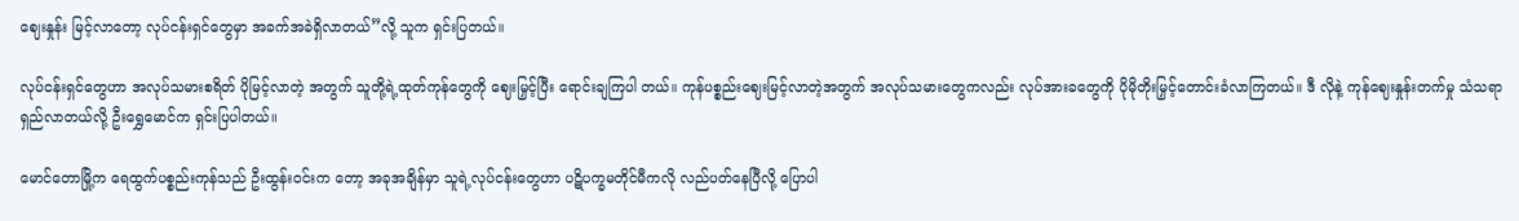ဈေးနှုန်း မြင့်လာတော့ လုပ်ငန်းရှင်တွေမှာ အခက်အခဲရှိလာတယ်”လို့ သူက ရှင်းပြတယ်။

လုပ်ငန်းရှင်တွေဟာ အလုပ်သမားစရိတ် ပိုမြင့်လာတဲ့ အတွက် သူတို့ရဲ့ထုတ်ကုန်တွေကို ဈေးမြှင့်ပြီး ရောင်းချကြပါ တယ်။ ကုန်ပစ္စည်းဈေးမြင့်လာတဲ့အတွက် အလုပ်သမားတွေကလည်း လုပ်အားခတွေကို ပိုမိုတိုးမြှင့်တောင်းခံလာကြတယ်။ ဒီ လိုနဲ့ ကုန်ဈေးနှုန်းတက်မှု သံသရာရှည်လာတယ်လို့ ဦးရွှေမောင်က ရှင်းပြပါတယ်။

မောင်တောမြို့က ရေထွက်ပစ္စည်းကုန်သည် ဦးထွန်းဝင်းက တော့ အခုအချိန်မှာ သူရဲ့လုပ်ငန်းတွေဟာ ပဋိပက္ခမတိုင်မီကလို လည်ပတ်နေပြီလို့ ပြောပါ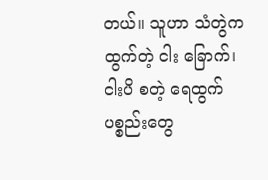တယ်။ သူဟာ သံတွဲက ထွက်တဲ့ ငါး ခြောက်၊ ငါးပိ စတဲ့ ရေထွက်ပစ္စည်းတွေ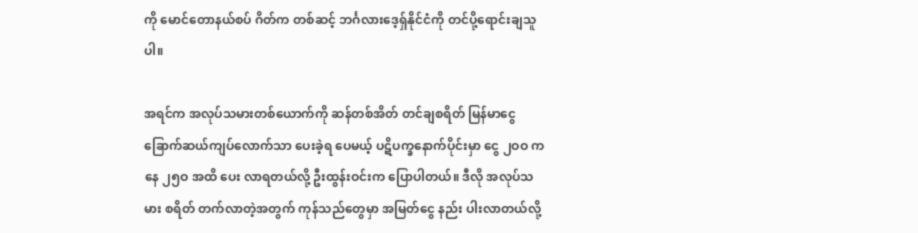ကို မောင်တောနယ်စပ် ဂိတ်က တစ်ဆင့် ဘင်္ဂလားဒေ့ရှ်နိုင်ငံကို တင်ပို့ရောင်းချသူပါ။

အရင်က အလုပ်သမားတစ်ယောက်ကို ဆန်တစ်အိတ် တင်ချစရိတ် မြန်မာငွေ ခြောက်ဆယ်ကျပ်လောက်သာ ပေးခဲ့ရ ပေမယ့် ပဋိပက္ခနောက်ပိုင်းမှာ ငွေ ၂ဝဝ ကနေ ၂၅ဝ အထိ ပေး လာရတယ်လို့ ဦးထွန်းဝင်းက ပြောပါတယ်။ ဒီလို အလုပ်သမား စရိတ် တက်လာတဲ့အတွက် ကုန်သည်တွေမှာ အမြတ်ငွေ နည်း ပါးလာတယ်လို့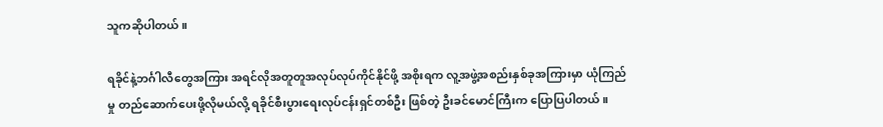သူကဆိုပါတယ်။

ရခိုင်နဲ့ဘင်္ဂါလီတွေအကြား အရင်လိုအတူတူအလုပ်လုပ်ကိုင်နိုင်ဖို့ အစိုးရက လူ့အဖွဲ့အစည်းနှစ်ခုအကြားမှာ ယုံကြည်မှု တည်ဆောက်ပေးဖို့လိုမယ်လို့ ရခိုင်စီးပွားရေးလုပ်ငန်းရှင်တစ်ဦး ဖြစ်တဲ့ ဦးခင်မောင်ကြီးက ပြောပြပါတယ်။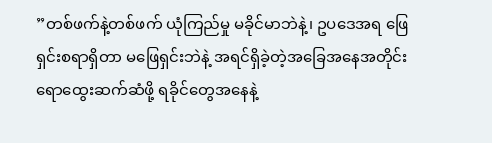”တစ်ဖက်နဲ့တစ်ဖက် ယုံကြည်မှု မခိုင်မာဘဲနဲ့၊ ဥပဒေအရ ဖြေရှင်းစရာရှိတာ မဖြေရှင်းဘဲနဲ့ အရင်ရှိခဲ့တဲ့အခြေအနေအတိုင်း ရောထွေးဆက်ဆံဖို့ ရခိုင်တွေအနေနဲ့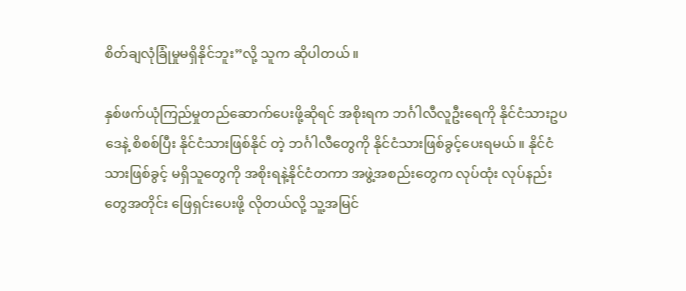စိတ်ချလုံခြုံမှုမရှိနိုင်ဘူး”လို့ သူက ဆိုပါတယ်။

နှစ်ဖက်ယုံကြည်မှုတည်ဆောက်ပေးဖို့ဆိုရင် အစိုးရက ဘင်္ဂါလီလူဦးရေကို နိုင်ငံသားဥပဒေနဲ့ စိစစ်ပြီး နိုင်ငံသားဖြစ်နိုင် တဲ့ ဘင်္ဂါလီတွေကို နိုင်ငံသားဖြစ်ခွင့်ပေးရမယ်။ နိုင်ငံသားဖြစ်ခွင့် မရှိသူတွေကို အစိုးရနဲ့နိုင်ငံတကာ အဖွဲ့အစည်းတွေက လုပ်ထုံး လုပ်နည်းတွေအတိုင်း ဖြေရှင်းပေးဖို့ လိုတယ်လို့ သူ့အမြင်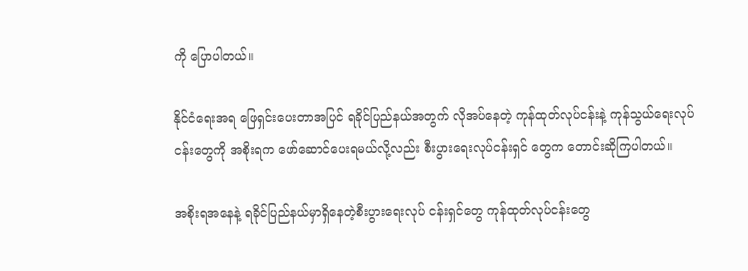ကို ပြောပါတယ်။

နိုင်ငံရေးအရ ဖြေရှင်းပေးတာအပြင် ရခိုင်ပြည်နယ်အတွက် လိုအပ်နေတဲ့ ကုန်ထုတ်လုပ်ငန်းနဲ့ ကုန်သွယ်ရေးလုပ်ငန်းတွေကို အစိုးရက ဖော်ဆောင်ပေးရမယ်လို့လည်း စီးပွားရေးလုပ်ငန်းရှင် တွေက တောင်းဆိုကြပါတယ်။

အစိုးရအနေနဲ့ ရခိုင်ပြည်နယ်မှာရှိနေတဲ့စီးပွားရေးလုပ် ငန်းရှင်တွေ ကုန်ထုတ်လုပ်ငန်းတွေ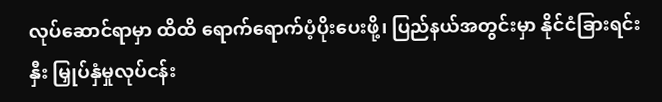လုပ်ဆောင်ရာမှာ ထိထိ ရောက်ရောက်ပံ့ပိုးပေးဖို့၊ ပြည်နယ်အတွင်းမှာ နိုင်ငံခြားရင်းနှီး မြှုပ်နှံမှုလုပ်ငန်း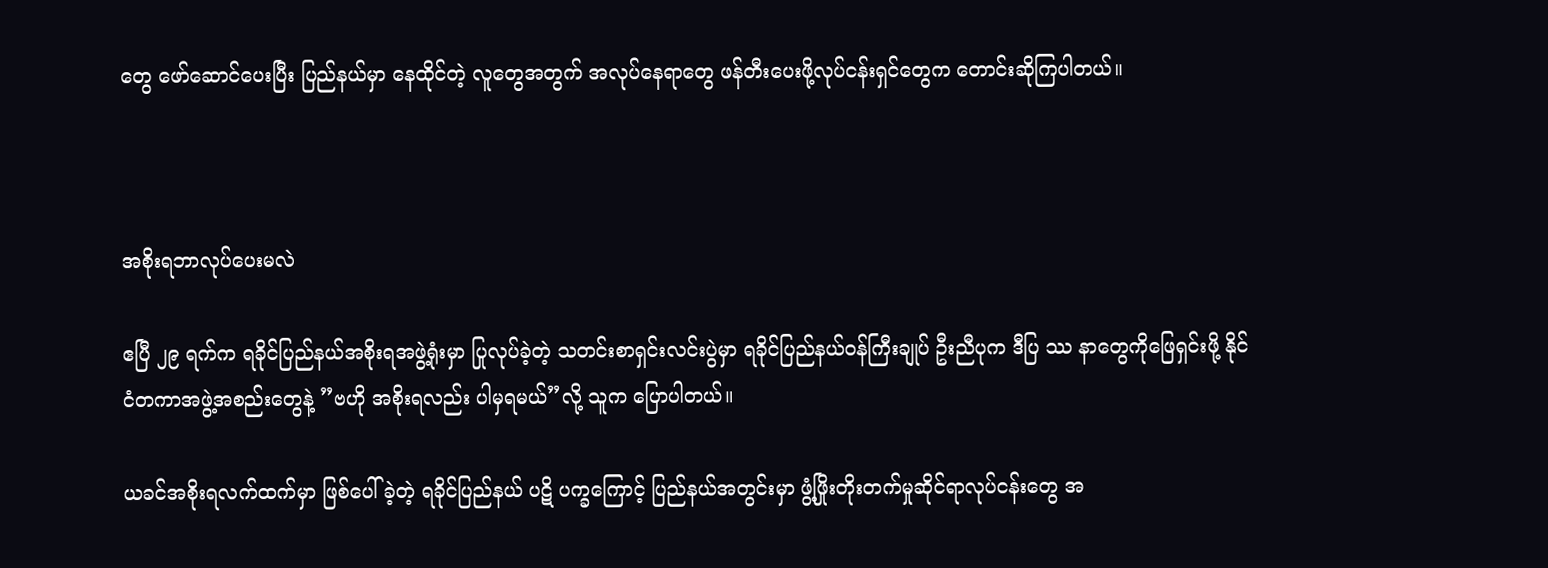တွေ ဖော်ဆောင်ပေးပြီး ပြည်နယ်မှာ နေထိုင်တဲ့ လူတွေအတွက် အလုပ်နေရာတွေ ဖန်တီးပေးဖို့လုပ်ငန်းရှင်တွေက တောင်းဆိုကြပါတယ်။



အစိုးရဘာလုပ်ပေးမလဲ

ဧပြီ ၂၉ ရက်က ရခိုင်ပြည်နယ်အစိုးရအဖွဲ့ရုံးမှာ ပြုလုပ်ခဲ့တဲ့ သတင်းစာရှင်းလင်းပွဲမှာ ရခိုင်ပြည်နယ်ဝန်ကြီးချုပ် ဦးညီပုက ဒီပြ ဿ နာတွေကိုဖြေရှင်းဖို့ နိုင်ငံတကာအဖွဲ့အစည်းတွေနဲ့ ”ဗဟို အစိုးရလည်း ပါမှရမယ်”လို့ သူက ပြောပါတယ်။

ယခင်အစိုးရလက်ထက်မှာ ဖြစ်ပေါ်ခဲ့တဲ့ ရခိုင်ပြည်နယ် ပဋိ ပက္ခကြောင့် ပြည်နယ်အတွင်းမှာ ဖွံ့ဖြိုးတိုးတက်မှုဆိုင်ရာလုပ်ငန်းတွေ အ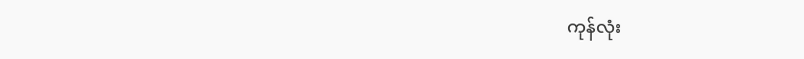ကုန်လုံး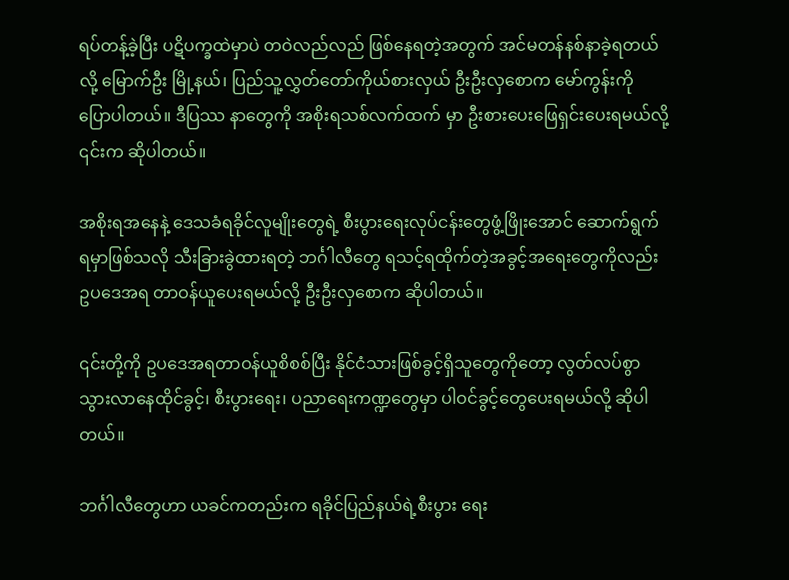ရပ်တန့်ခဲ့ပြီး ပဋိပက္ခထဲမှာပဲ တဝဲလည်လည် ဖြစ်နေရတဲ့အတွက် အင်မတန်နစ်နာခဲ့ရတယ်လို့ မြောက်ဦး မြို့နယ်၊ ပြည်သူ့လွှတ်တော်ကိုယ်စားလှယ် ဦးဦးလှစောက မော်ကွန်းကို ပြောပါတယ်။ ဒီပြဿ နာတွေကို အစိုးရသစ်လက်ထက် မှာ ဦးစားပေးဖြေရှင်းပေးရမယ်လို့ ၎င်းက ဆိုပါတယ်။

အစိုးရအနေနဲ့ ဒေသခံရခိုင်လူမျိုးတွေရဲ့ စီးပွားရေးလုပ်ငန်းတွေဖွံ့ဖြိုးအောင် ဆောက်ရွက်ရမှာဖြစ်သလို သီးခြားခွဲထားရတဲ့ ဘင်္ဂါလီတွေ ရသင့်ရထိုက်တဲ့အခွင့်အရေးတွေကိုလည်း ဥပဒေအရ တာဝန်ယူပေးရမယ်လို့ ဦးဦးလှစောက ဆိုပါတယ်။

၎င်းတို့ကို ဥပဒေအရတာဝန်ယူစိစစ်ပြီး နိုင်ငံသားဖြစ်ခွင့်ရှိသူတွေကိုတော့ လွတ်လပ်စွာသွားလာနေထိုင်ခွင့်၊ စီးပွားရေး၊ ပညာရေးကဏ္ဍတွေမှာ ပါဝင်ခွင့်တွေပေးရမယ်လို့ ဆိုပါတယ်။

ဘင်္ဂါလီတွေဟာ ယခင်ကတည်းက ရခိုင်ပြည်နယ်ရဲ့စီးပွား ရေး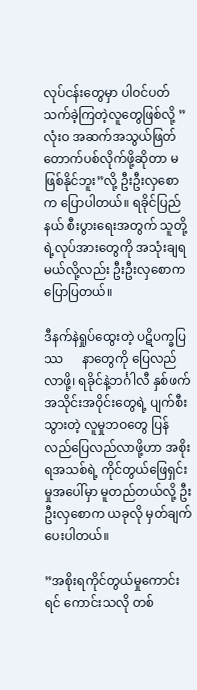လုပ်ငန်းတွေမှာ ပါဝင်ပတ်သက်ခဲ့ကြတဲ့လူတွေဖြစ်လို့ ”လုံးဝ အဆက်အသွယ်ဖြတ်တောက်ပစ်လိုက်ဖို့ဆိုတာ မဖြစ်နိုင်ဘူး”လို့ ဦးဦးလှစောက ပြောပါတယ်။ ရခိုင်ပြည်နယ် စီးပွားရေးအတွက် သူတို့ရဲ့လုပ်အားတွေကို အသုံးချရမယ်လို့လည်း ဦးဦးလှစောက ပြောပြတယ်။

ဒီနက်နဲရှုပ်ထွေးတဲ့ ပဋိပက္ခပြဿ      နာတွေကို ပြေလည်လာဖို့၊ ရခိုင်နဲ့ဘင်္ဂါလီ နှစ်ဖက်အသိုင်းအဝိုင်းတွေရဲ့ ပျက်စီးသွားတဲ့ လူမှုဘဝတွေ ပြန်လည်ပြေလည်လာဖို့ဟာ အစိုးရအသစ်ရဲ့ ကိုင်တွယ်ဖြေရှင်းမှုအပေါ်မှာ မူတည်တယ်လို့ ဦးဦးလှစောက ယခုလို မှတ်ချက်ပေးပါတယ်။

”အစိုးရကိုင်တွယ်မှုကောင်းရင် ကောင်းသလို တစ်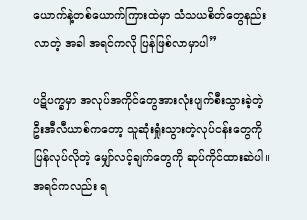ယောက်နဲ့တစ်ယောက်ကြားထဲမှာ သံသယစိတ်တွေနည်းလာတဲ့ အခါ အရင်ကလို ပြန်ဖြစ်လာမှာပါ”

ပဋိပက္ခမှာ အလုပ်အကိုင်တွေအားလုံးပျက်စီးသွားခဲ့တဲ့ ဦးအီလီယာစ်ကတော့ သူဆုံးရှုံးသွားတဲ့လုပ်ငန်းတွေကို ပြန်လုပ်လိုတဲ့ မျှော်လင့်ချက်တွေကို ဆုပ်ကိုင်ထားဆဲပါ။ အရင်ကလည်း ရ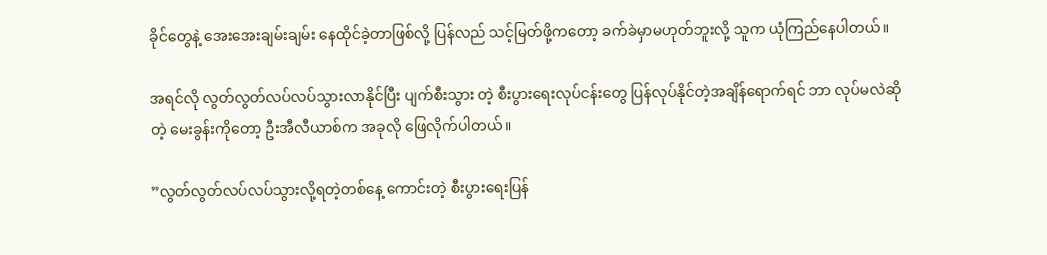ခိုင်တွေနဲ့ အေးအေးချမ်းချမ်း နေထိုင်ခဲ့တာဖြစ်လို့ ပြန်လည် သင့်မြတ်ဖို့ကတော့ ခက်ခဲမှာမဟုတ်ဘူးလို့ သူက ယုံကြည်နေပါတယ်။

အရင်လို လွတ်လွတ်လပ်လပ်သွားလာနိုင်ပြီး ပျက်စီးသွား တဲ့ စီးပွားရေးလုပ်ငန်းတွေ ပြန်လုပ်နိုင်တဲ့အချိန်ရောက်ရင် ဘာ လုပ်မလဲဆိုတဲ့ မေးခွန်းကိုတော့ ဦးအီလီယာစ်က အခုလို ဖြေလိုက်ပါတယ်။

”လွတ်လွတ်လပ်လပ်သွားလို့ရတဲ့တစ်နေ့ ကောင်းတဲ့ စီးပွားရေးပြန်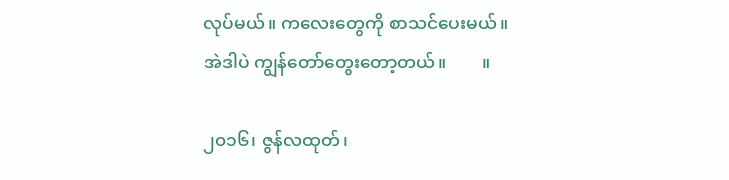လုပ်မယ်။ ကလေးတွေကို စာသင်ပေးမယ်။ အဲဒါပဲ ကျွန်တော်တွေးတော့တယ်။        ။

၂၀၁၆၊ ဇွန်လထုတ်၊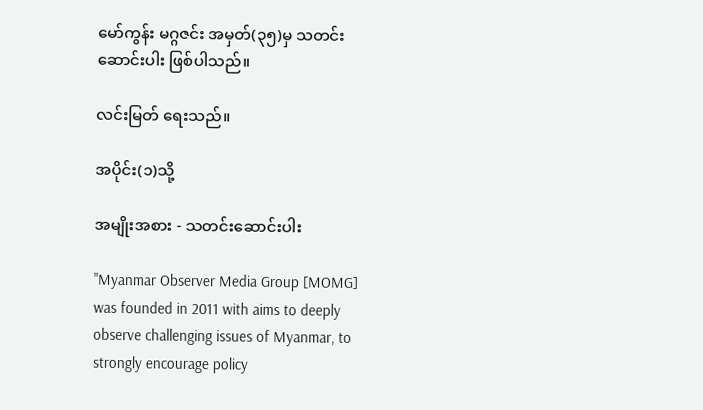မော်ကွန်း မဂ္ဂဇင်း အမှတ်(၃၅)မှ သတင်းဆောင်းပါး ဖြစ်ပါသည်။

လင်းမြတ် ရေးသည်။

အပိုင်း(၁)သို့

အမျိုးအစား - သတင်းဆောင်းပါး

"Myanmar Observer Media Group [MOMG] was founded in 2011 with aims to deeply observe challenging issues of Myanmar, to strongly encourage policy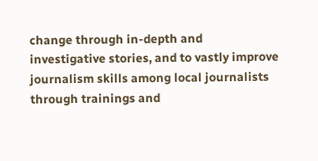change through in-depth and investigative stories, and to vastly improve journalism skills among local journalists through trainings and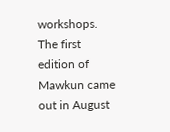workshops. The first edition of Mawkun came out in August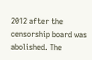2012 after the censorship board was abolished. The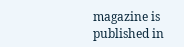magazine is published in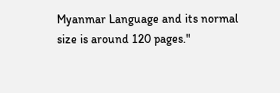Myanmar Language and its normal size is around 120 pages."